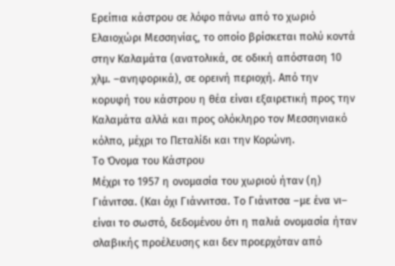Ερείπια κάστρου σε λόφο πάνω από το χωριό Ελαιοχώρι Μεσσηνίας, το οποίο βρίσκεται πολύ κοντά στην Καλαμάτα (ανατολικά, σε οδική απόσταση 10 χλμ. –ανηφορικά), σε ορεινή περιοχή. Από την κορυφή του κάστρου η θέα είναι εξαιρετική προς την Καλαμάτα αλλά και προς ολόκληρο τον Μεσσηνιακό κόλπο, μέχρι το Πεταλίδι και την Κορώνη.
Το Όνομα του Κάστρου
Μέχρι το 1957 η ονομασία του χωριού ήταν (η) Γιάνιτσα. (Και όχι Γιάννιτσα. Το Γιάνιτσα –με ένα νι– είναι το σωστό, δεδομένου ότι η παλιά ονομασία ήταν σλαβικής προέλευσης και δεν προερχόταν από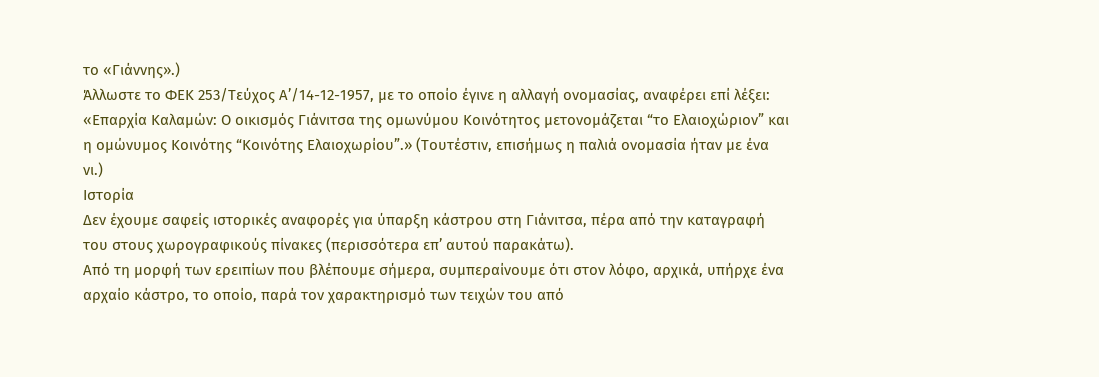το «Γιάννης».)
Άλλωστε το ΦΕΚ 253/Τεύχος Α’/14-12-1957, με το οποίο έγινε η αλλαγή ονομασίας, αναφέρει επί λέξει: «Επαρχία Καλαμών: Ο οικισμός Γιάνιτσα της ομωνύμου Κοινότητος μετονομάζεται “το Ελαιοχώριον” και η ομώνυμος Κοινότης “Κοινότης Ελαιοχωρίου”.» (Τουτέστιν, επισήμως η παλιά ονομασία ήταν με ένα νι.)
Ιστορία
Δεν έχουμε σαφείς ιστορικές αναφορές για ύπαρξη κάστρου στη Γιάνιτσα, πέρα από την καταγραφή του στους χωρογραφικούς πίνακες (περισσότερα επ’ αυτού παρακάτω).
Από τη μορφή των ερειπίων που βλέπουμε σήμερα, συμπεραίνουμε ότι στον λόφο, αρχικά, υπήρχε ένα αρχαίο κάστρο, το οποίο, παρά τον χαρακτηρισμό των τειχών του από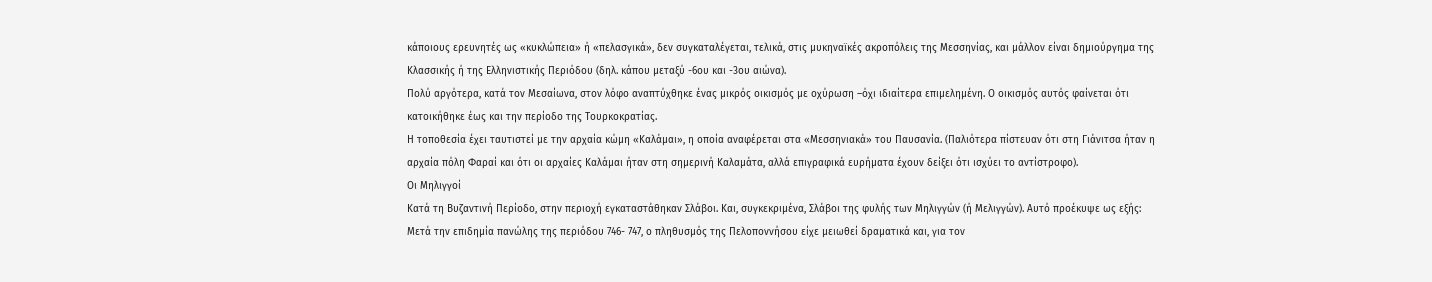κάποιους ερευνητές ως «κυκλώπεια» ή «πελασγικά», δεν συγκαταλέγεται, τελικά, στις μυκηναϊκές ακροπόλεις της Μεσσηνίας, και μάλλον είναι δημιούργημα της Κλασσικής ή της Ελληνιστικής Περιόδου (δηλ. κάπου μεταξύ -6ου και -3ου αιώνα).
Πολύ αργότερα, κατά τον Μεσαίωνα, στον λόφο αναπτύχθηκε ένας μικρός οικισμός με οχύρωση –όχι ιδιαίτερα επιμελημένη. Ο οικισμός αυτός φαίνεται ότι κατοικήθηκε έως και την περίοδο της Τουρκοκρατίας.
Η τοποθεσία έχει ταυτιστεί με την αρχαία κώμη «Καλάμαι», η οποία αναφέρεται στα «Μεσσηνιακά» του Παυσανία. (Παλιότερα πίστευαν ότι στη Γιάνιτσα ήταν η αρχαία πόλη Φαραί και ότι οι αρχαίες Καλάμαι ήταν στη σημερινή Καλαμάτα, αλλά επιγραφικά ευρήματα έχουν δείξει ότι ισχύει το αντίστροφο).
Οι Μηλιγγοί
Κατά τη Βυζαντινή Περίοδο, στην περιοχή εγκαταστάθηκαν Σλάβοι. Και, συγκεκριμένα, Σλάβοι της φυλής των Μηλιγγών (ή Μελιγγών). Αυτό προέκυψε ως εξής:
Μετά την επιδημία πανώλης της περιόδου 746- 747, ο πληθυσμός της Πελοποννήσου είχε μειωθεί δραματικά και, για τον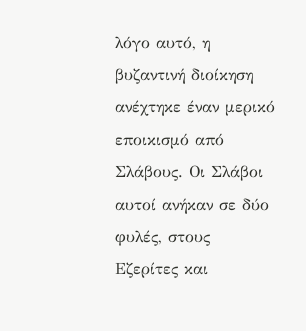λόγο αυτό, η βυζαντινή διοίκηση ανέχτηκε έναν μερικό εποικισμό από Σλάβους. Οι Σλάβοι αυτοί ανήκαν σε δύο φυλές, στους Εζερίτες και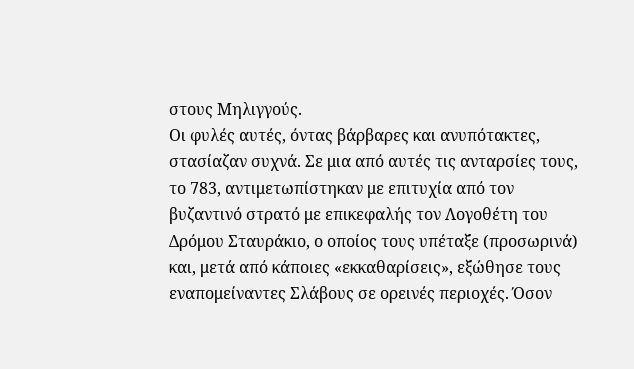στους Μηλιγγούς.
Οι φυλές αυτές, όντας βάρβαρες και ανυπότακτες, στασίαζαν συχνά. Σε μια από αυτές τις ανταρσίες τους, το 783, αντιμετωπίστηκαν με επιτυχία από τον βυζαντινό στρατό με επικεφαλής τον Λογοθέτη του Δρόμου Σταυράκιο, ο οποίος τους υπέταξε (προσωρινά) και, μετά από κάποιες «εκκαθαρίσεις», εξώθησε τους εναπομείναντες Σλάβους σε ορεινές περιοχές. Όσον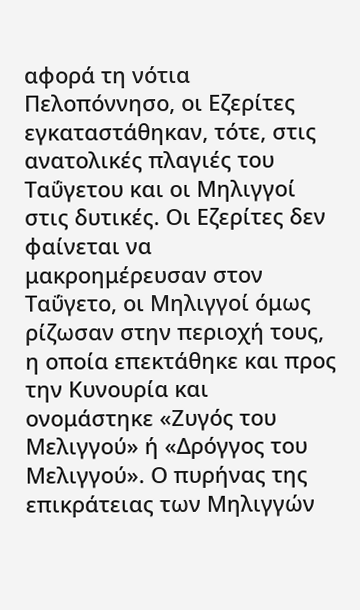αφορά τη νότια Πελοπόννησο, οι Εζερίτες εγκαταστάθηκαν, τότε, στις ανατολικές πλαγιές του Ταΰγετου και οι Μηλιγγοί στις δυτικές. Οι Εζερίτες δεν φαίνεται να μακροημέρευσαν στον Ταΰγετο, οι Μηλιγγοί όμως ρίζωσαν στην περιοχή τους, η οποία επεκτάθηκε και προς την Κυνουρία και ονομάστηκε «Ζυγός του Μελιγγού» ή «Δρόγγος του Μελιγγού». Ο πυρήνας της επικράτειας των Μηλιγγών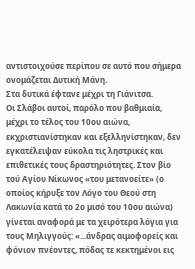αντιστοιχούσε περίπου σε αυτό που σήμερα ονομάζεται Δυτική Μάνη.
Στα δυτικά έφτανε μέχρι τη Γιάνιτσα.
Οι Σλάβοι αυτοί, παρόλο που βαθμιαία, μέχρι το τέλος του 10ου αιώνα, εκχριστιανίστηκαν και εξελληνίστηκαν, δεν εγκατέλειψαν εύκολα τις ληστρικές και επιθετικές τους δραστηριότητες. Στον βίο τού Αγίου Νίκωνος «του μετανοείτε» (ο οποίος κήρυξε τον Λόγο του Θεού στη Λακωνία κατά το 2ο μισό του 10ου αιώνα) γίνεται αναφορά με τα χειρότερα λόγια για τους Μηλιγγούς: «...άνδρας αιμοφορείς και φόνιον πνέοντες, πόδας τε κεκτημένοι εις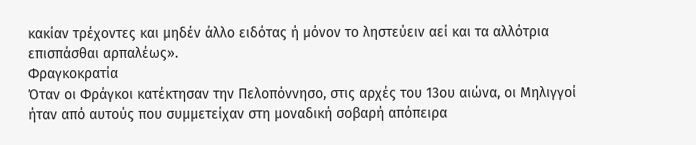κακίαν τρέχοντες και μηδέν άλλο ειδότας ή μόνον το ληστεύειν αεί και τα αλλότρια επισπάσθαι αρπαλέως».
Φραγκοκρατία
Όταν οι Φράγκοι κατέκτησαν την Πελοπόννησο, στις αρχές του 13ου αιώνα, οι Μηλιγγοί ήταν από αυτούς που συμμετείχαν στη μοναδική σοβαρή απόπειρα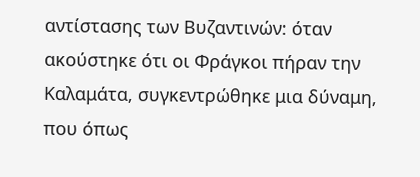αντίστασης των Βυζαντινών: όταν ακούστηκε ότι οι Φράγκοι πήραν την Καλαμάτα, συγκεντρώθηκε μια δύναμη, που όπως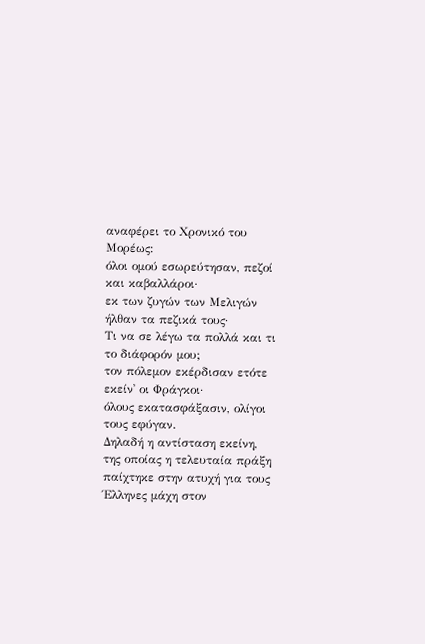αναφέρει το Χρονικό του Μορέως:
όλοι ομού εσωρεύτησαν, πεζοί και καβαλλάροι·
εκ των ζυγών των Μελιγών ήλθαν τα πεζικά τους·
Τι να σε λέγω τα πολλά και τι το διάφορόν μου;
τον πόλεμον εκέρδισαν ετότε εκείν᾿ οι Φράγκοι·
όλους εκατασφάξασιν, ολίγοι τους εφύγαν.
Δηλαδή η αντίσταση εκείνη, της οποίας η τελευταία πράξη παίχτηκε στην ατυχή για τους Έλληνες μάχη στον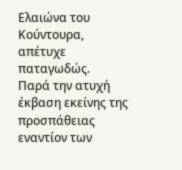Ελαιώνα του Κούντουρα, απέτυχε παταγωδώς.
Παρά την ατυχή έκβαση εκείνης της προσπάθειας εναντίον των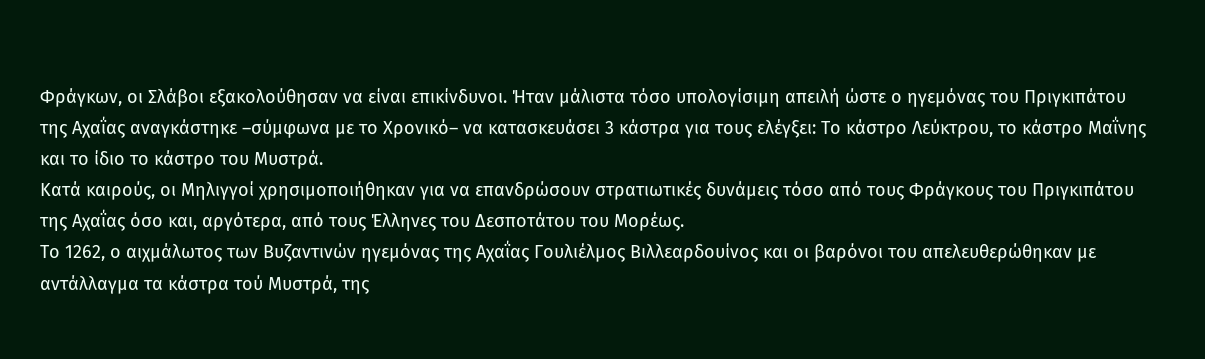Φράγκων, οι Σλάβοι εξακολούθησαν να είναι επικίνδυνοι. Ήταν μάλιστα τόσο υπολογίσιμη απειλή ώστε ο ηγεμόνας του Πριγκιπάτου της Αχαΐας αναγκάστηκε –σύμφωνα με το Χρονικό– να κατασκευάσει 3 κάστρα για τους ελέγξει: Το κάστρο Λεύκτρου, το κάστρο Μαΐνης και το ίδιο το κάστρο του Μυστρά.
Κατά καιρούς, οι Μηλιγγοί χρησιμοποιήθηκαν για να επανδρώσουν στρατιωτικές δυνάμεις τόσο από τους Φράγκους του Πριγκιπάτου της Αχαΐας όσο και, αργότερα, από τους Έλληνες του Δεσποτάτου του Μορέως.
Το 1262, ο αιχμάλωτος των Βυζαντινών ηγεμόνας της Αχαΐας Γουλιέλμος Βιλλεαρδουίνος και οι βαρόνοι του απελευθερώθηκαν με αντάλλαγμα τα κάστρα τού Μυστρά, της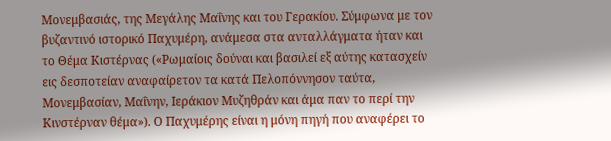Μονεμβασιάς, της Μεγάλης Μαΐνης και του Γερακίου. Σύμφωνα με τον βυζαντινό ιστορικό Παχυμέρη, ανάμεσα στα ανταλλάγματα ήταν και το Θέμα Κιστέρνας («Ρωμαίοις δούναι και βασιλεί εξ αύτης κατασχείν εις δεσποτείαν αναφαίρετον τα κατά Πελοπόννησον ταύτα, Μονεμβασίαν, Μαΐνην, Ιεράκιον Μυζηθράν και άμα παν το περί την Κινστέρναν θέμα»). Ο Παχυμέρης είναι η μόνη πηγή που αναφέρει το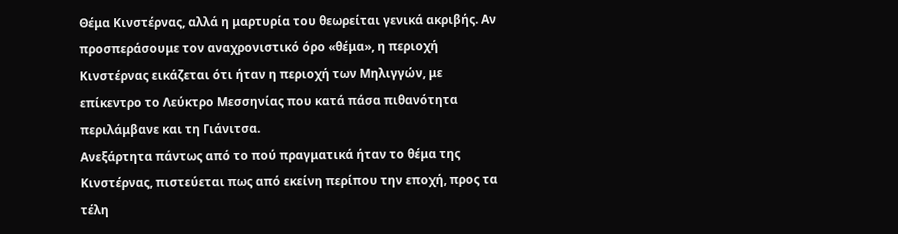Θέμα Κινστέρνας, αλλά η μαρτυρία του θεωρείται γενικά ακριβής. Αν προσπεράσουμε τον αναχρονιστικό όρο «θέμα», η περιοχή Κινστέρνας εικάζεται ότι ήταν η περιοχή των Μηλιγγών, με επίκεντρο το Λεύκτρο Μεσσηνίας που κατά πάσα πιθανότητα περιλάμβανε και τη Γιάνιτσα.
Ανεξάρτητα πάντως από το πού πραγματικά ήταν το θέμα της Κινστέρνας, πιστεύεται πως από εκείνη περίπου την εποχή, προς τα τέλη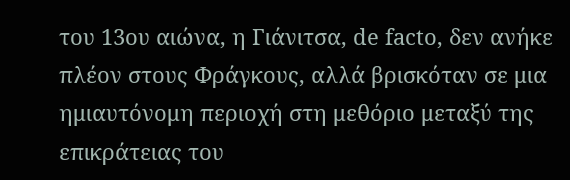του 13ου αιώνα, η Γιάνιτσα, de facto, δεν ανήκε πλέον στους Φράγκους, αλλά βρισκόταν σε μια ημιαυτόνομη περιοχή στη μεθόριο μεταξύ της επικράτειας του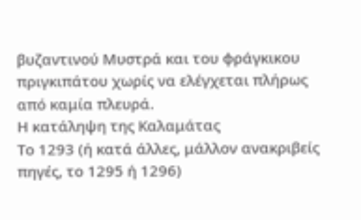βυζαντινού Μυστρά και του φράγκικου πριγκιπάτου χωρίς να ελέγχεται πλήρως από καμία πλευρά.
Η κατάληψη της Καλαμάτας
Το 1293 (ή κατά άλλες, μάλλον ανακριβείς πηγές, το 1295 ή 1296)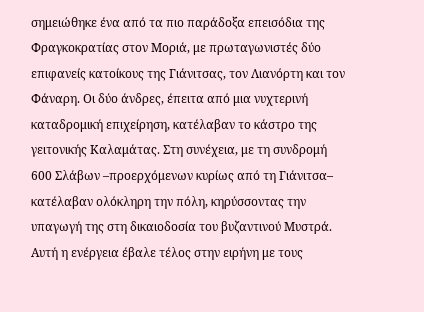σημειώθηκε ένα από τα πιο παράδοξα επεισόδια της Φραγκοκρατίας στον Μοριά, με πρωταγωνιστές δύο επιφανείς κατοίκους της Γιάνιτσας, τον Λιανόρτη και τον Φάναρη. Οι δύο άνδρες, έπειτα από μια νυχτερινή καταδρομική επιχείρηση, κατέλαβαν το κάστρο της γειτονικής Καλαμάτας. Στη συνέχεια, με τη συνδρομή 600 Σλάβων –προερχόμενων κυρίως από τη Γιάνιτσα– κατέλαβαν ολόκληρη την πόλη, κηρύσσοντας την υπαγωγή της στη δικαιοδοσία του βυζαντινού Μυστρά.
Αυτή η ενέργεια έβαλε τέλος στην ειρήνη με τους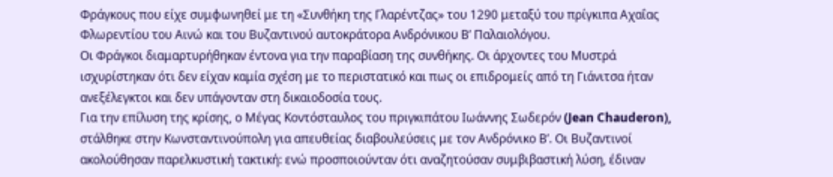Φράγκους που είχε συμφωνηθεί με τη «Συνθήκη της Γλαρέντζας» του 1290 μεταξύ του πρίγκιπα Αχαΐας Φλωρεντίου του Αινώ και του Βυζαντινού αυτοκράτορα Ανδρόνικου Β’ Παλαιολόγου.
Οι Φράγκοι διαμαρτυρήθηκαν έντονα για την παραβίαση της συνθήκης. Οι άρχοντες του Μυστρά ισχυρίστηκαν ότι δεν είχαν καμία σχέση με το περιστατικό και πως οι επιδρομείς από τη Γιάνιτσα ήταν ανεξέλεγκτοι και δεν υπάγονταν στη δικαιοδοσία τους.
Για την επίλυση της κρίσης, ο Μέγας Κοντόσταυλος του πριγκιπάτου Ιωάννης Σωδερόν (Jean Chauderon), στάλθηκε στην Κωνσταντινούπολη για απευθείας διαβουλεύσεις με τον Ανδρόνικο Β’. Οι Βυζαντινοί ακολούθησαν παρελκυστική τακτική: ενώ προσποιούνταν ότι αναζητούσαν συμβιβαστική λύση, έδιναν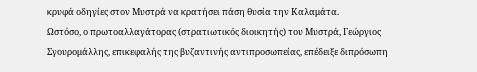κρυφά οδηγίες στον Μυστρά να κρατήσει πάση θυσία την Καλαμάτα.
Ωστόσο, ο πρωτοαλλαγάτορας (στρατιωτικός διοικητής) του Μυστρά, Γεώργιος Σγουρομάλλης, επικεφαλής της βυζαντινής αντιπροσωπείας, επέδειξε διπρόσωπη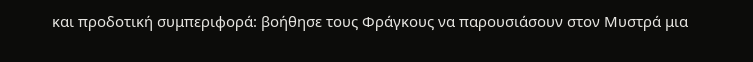και προδοτική συμπεριφορά: βοήθησε τους Φράγκους να παρουσιάσουν στον Μυστρά μια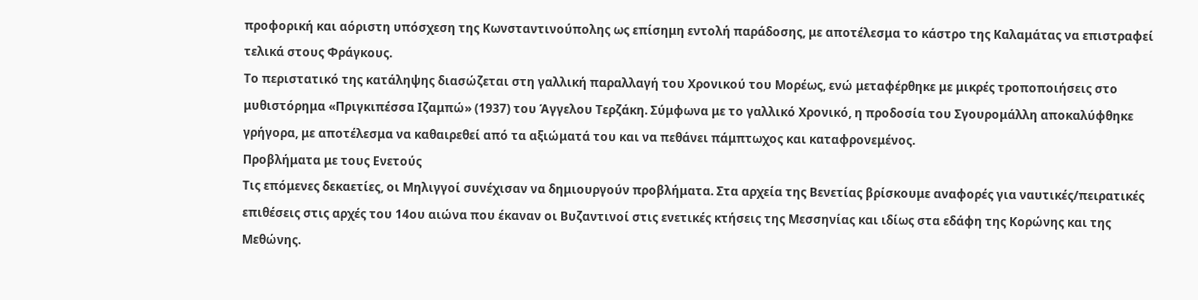προφορική και αόριστη υπόσχεση της Κωνσταντινούπολης ως επίσημη εντολή παράδοσης, με αποτέλεσμα το κάστρο της Καλαμάτας να επιστραφεί τελικά στους Φράγκους.
Το περιστατικό της κατάληψης διασώζεται στη γαλλική παραλλαγή του Χρονικού του Μορέως, ενώ μεταφέρθηκε με μικρές τροποποιήσεις στο μυθιστόρημα «Πριγκιπέσσα Ιζαμπώ» (1937) του Άγγελου Τερζάκη. Σύμφωνα με το γαλλικό Χρονικό, η προδοσία του Σγουρομάλλη αποκαλύφθηκε γρήγορα, με αποτέλεσμα να καθαιρεθεί από τα αξιώματά του και να πεθάνει πάμπτωχος και καταφρονεμένος.
Προβλήματα με τους Ενετούς
Τις επόμενες δεκαετίες, οι Μηλιγγοί συνέχισαν να δημιουργούν προβλήματα. Στα αρχεία της Βενετίας βρίσκουμε αναφορές για ναυτικές/πειρατικές επιθέσεις στις αρχές του 14ου αιώνα που έκαναν οι Βυζαντινοί στις ενετικές κτήσεις της Μεσσηνίας και ιδίως στα εδάφη της Κορώνης και της Μεθώνης.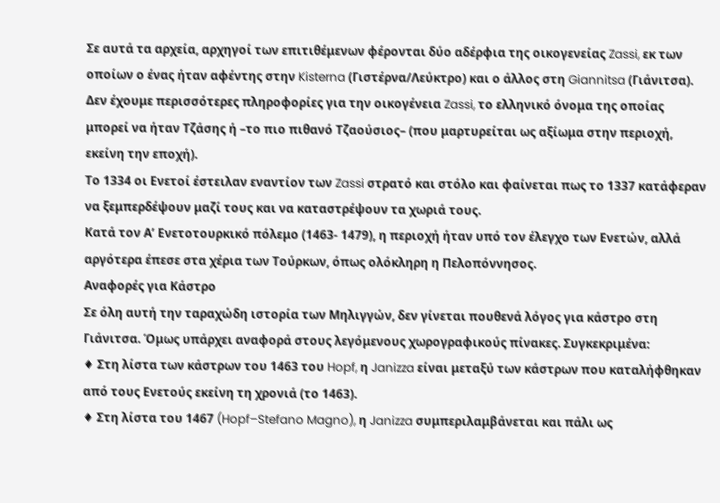Σε αυτά τα αρχεία, αρχηγοί των επιτιθέμενων φέρονται δύο αδέρφια της οικογενείας Zassi, εκ των οποίων ο ένας ήταν αφέντης στην Kisterna (Γιστέρνα/Λεύκτρο) και ο άλλος στη Giannitsa (Γιάνιτσα).
Δεν έχουμε περισσότερες πληροφορίες για την οικογένεια Zassi, το ελληνικό όνομα της οποίας μπορεί να ήταν Τζάσης ή –το πιο πιθανό Τζαούσιος– (που μαρτυρείται ως αξίωμα στην περιοχή, εκείνη την εποχή).
Το 1334 οι Ενετοί έστειλαν εναντίον των Zassi στρατό και στόλο και φαίνεται πως το 1337 κατάφεραν να ξεμπερδέψουν μαζί τους και να καταστρέψουν τα χωριά τους.
Κατά τον Α’ Ενετοτουρκικό πόλεμο (1463- 1479), η περιοχή ήταν υπό τον έλεγχο των Ενετών, αλλά αργότερα έπεσε στα χέρια των Τούρκων, όπως ολόκληρη η Πελοπόννησος.
Αναφορές για Κάστρο
Σε όλη αυτή την ταραχώδη ιστορία των Μηλιγγών, δεν γίνεται πουθενά λόγος για κάστρο στη Γιάνιτσα. Όμως υπάρχει αναφορά στους λεγόμενους χωρογραφικούς πίνακες. Συγκεκριμένα:
♦ Στη λίστα των κάστρων του 1463 του Hopf, η Janizza είναι μεταξύ των κάστρων που καταλήφθηκαν από τους Ενετούς εκείνη τη χρονιά (το 1463).
♦ Στη λίστα του 1467 (Hopf–Stefano Magno), η Janizza συμπεριλαμβάνεται και πάλι ως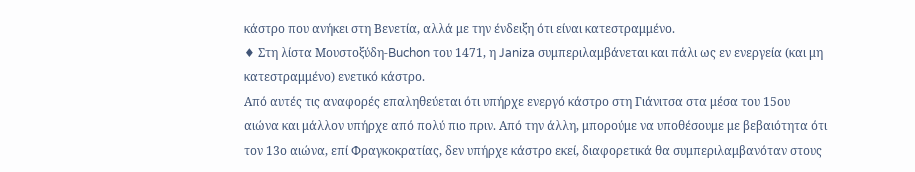κάστρο που ανήκει στη Βενετία, αλλά με την ένδειξη ότι είναι κατεστραμμένο.
♦ Στη λίστα Μουστοξύδη-Buchon του 1471, η Janiza συμπεριλαμβάνεται και πάλι ως εν ενεργεία (και μη κατεστραμμένο) ενετικό κάστρο.
Από αυτές τις αναφορές επαληθεύεται ότι υπήρχε ενεργό κάστρο στη Γιάνιτσα στα μέσα του 15ου αιώνα και μάλλον υπήρχε από πολύ πιο πριν. Από την άλλη, μπορούμε να υποθέσουμε με βεβαιότητα ότι τον 13ο αιώνα, επί Φραγκοκρατίας, δεν υπήρχε κάστρο εκεί, διαφορετικά θα συμπεριλαμβανόταν στους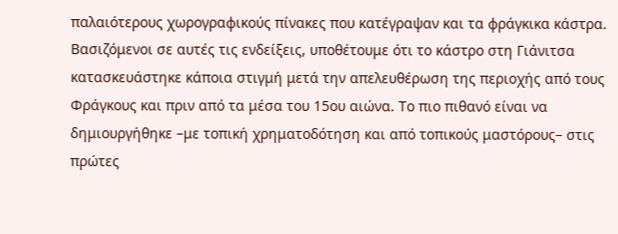παλαιότερους χωρογραφικούς πίνακες που κατέγραψαν και τα φράγκικα κάστρα.
Βασιζόμενοι σε αυτές τις ενδείξεις, υποθέτουμε ότι το κάστρο στη Γιάνιτσα κατασκευάστηκε κάποια στιγμή μετά την απελευθέρωση της περιοχής από τους Φράγκους και πριν από τα μέσα του 15ου αιώνα. Το πιο πιθανό είναι να δημιουργήθηκε –με τοπική χρηματοδότηση και από τοπικούς μαστόρους– στις πρώτες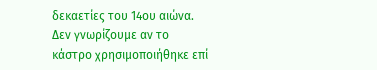δεκαετίες του 14ου αιώνα.
Δεν γνωρίζουμε αν το κάστρο χρησιμοποιήθηκε επί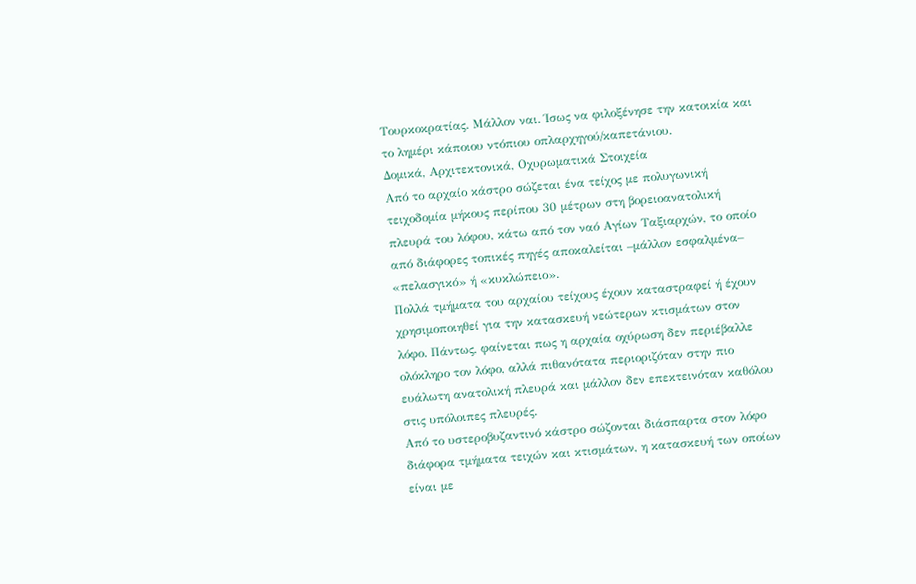Τουρκοκρατίας. Μάλλον ναι. Ίσως να φιλοξένησε την κατοικία και το λημέρι κάποιου ντόπιου οπλαρχηγού/καπετάνιου.
Δομικά, Αρχιτεκτονικά, Οχυρωματικά Στοιχεία
Από το αρχαίο κάστρο σώζεται ένα τείχος με πολυγωνική τειχοδομία μήκους περίπου 30 μέτρων στη βορειοανατολική πλευρά του λόφου, κάτω από τον ναό Αγίων Ταξιαρχών, το οποίο από διάφορες τοπικές πηγές αποκαλείται –μάλλον εσφαλμένα– «πελασγικό» ή «κυκλώπειο».
Πολλά τμήματα του αρχαίου τείχους έχουν καταστραφεί ή έχουν χρησιμοποιηθεί για την κατασκευή νεώτερων κτισμάτων στον λόφο. Πάντως, φαίνεται πως η αρχαία οχύρωση δεν περιέβαλλε ολόκληρο τον λόφο, αλλά πιθανότατα περιοριζόταν στην πιο ευάλωτη ανατολική πλευρά και μάλλον δεν επεκτεινόταν καθόλου στις υπόλοιπες πλευρές.
Από το υστεροβυζαντινό κάστρο σώζονται διάσπαρτα στον λόφο διάφορα τμήματα τειχών και κτισμάτων, η κατασκευή των οποίων είναι με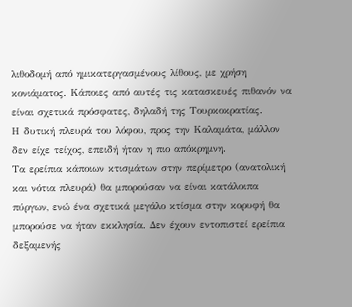λιθοδομή από ημικατεργασμένους λίθους, με χρήση κονιάματος. Κάποιες από αυτές τις κατασκευές πιθανόν να είναι σχετικά πρόσφατες, δηλαδή της Τουρκοκρατίας.
Η δυτική πλευρά του λόφου, προς την Καλαμάτα, μάλλον δεν είχε τείχος, επειδή ήταν η πιο απόκρημνη.
Τα ερείπια κάποιων κτισμάτων στην περίμετρο (ανατολική και νότια πλευρά) θα μπορούσαν να είναι κατάλοιπα πύργων, ενώ ένα σχετικά μεγάλο κτίσμα στην κορυφή θα μπορούσε να ήταν εκκλησία. Δεν έχουν εντοπιστεί ερείπια δεξαμενής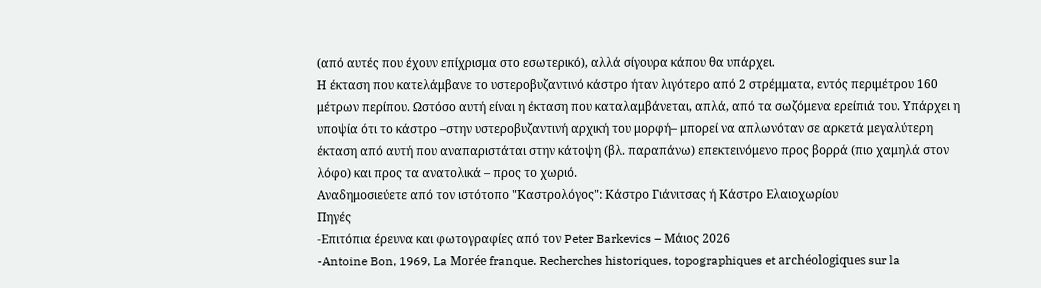(από αυτές που έχουν επίχρισμα στο εσωτερικό), αλλά σίγουρα κάπου θα υπάρχει.
Η έκταση που κατελάμβανε το υστεροβυζαντινό κάστρο ήταν λιγότερο από 2 στρέμματα, εντός περιμέτρου 160 μέτρων περίπου. Ωστόσο αυτή είναι η έκταση που καταλαμβάνεται, απλά, από τα σωζόμενα ερείπιά του. Υπάρχει η υποψία ότι το κάστρο –στην υστεροβυζαντινή αρχική του μορφή– μπορεί να απλωνόταν σε αρκετά μεγαλύτερη έκταση από αυτή που αναπαριστάται στην κάτοψη (βλ. παραπάνω) επεκτεινόμενο προς βορρά (πιο χαμηλά στον λόφο) και προς τα ανατολικά – προς το χωριό.
Αναδημοσιεύετε από τον ιστότοπο "Καστρολόγος": Κάστρο Γιάνιτσας ή Κάστρο Ελαιοχωρίου
Πηγές
-Επιτόπια έρευνα και φωτογραφίες από τον Peter Barkevics – Μάιος 2026
-Antoine Bon, 1969, La Morée franque. Recherches historiques, topographiques et archéologiques sur la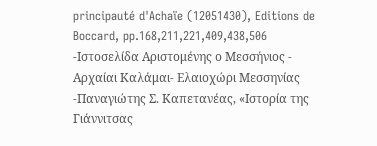principauté d'Achaïe (12051430), Editions de Boccard, pp.168,211,221,409,438,506
-Ιστοσελίδα Αριστομένης ο Μεσσήνιος - Αρχαίαι Καλάμαι- Ελαιοχώρι Μεσσηνίας
-Παναγιώτης Σ. Καπετανέας, «Ιστορία της Γιάννιτσας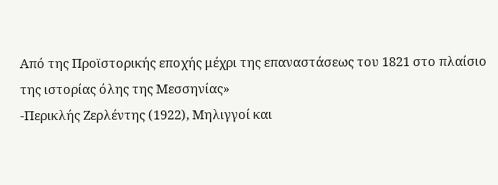Από της Προϊστορικής εποχής μέχρι της επαναστάσεως του 1821 στο πλαίσιο της ιστορίας όλης της Μεσσηνίας»
-Περικλής Ζερλέντης (1922), Μηλιγγοί και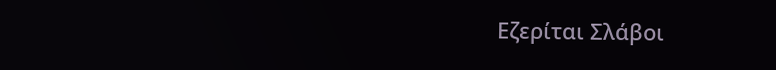Εζερίται Σλάβοι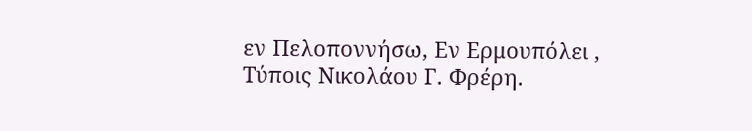εν Πελοποννήσω, Εν Ερμουπόλει , Τύποις Νικολάου Γ. Φρέρη.